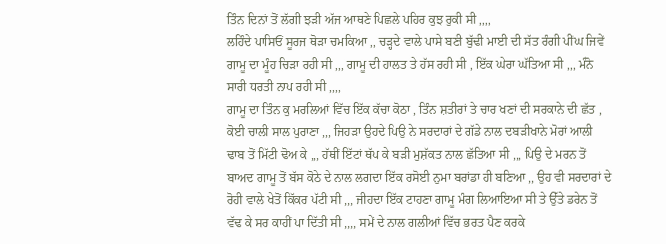ਤਿੰਨ ਦਿਨਾਂ ਤੋਂ ਲੱਗੀ ਝੜੀ ਅੱਜ ਆਥਣੇ ਪਿਛਲੇ ਪਹਿਰ ਕੁਝ ਰੁਕੀ ਸੀ ,,,,
ਲਹਿੰਦੇ ਪਾਸਿਓਂ ਸੂਰਜ ਥੋੜਾ ਚਮਕਿਆ ,, ਚੜ੍ਹਦੇ ਵਾਲੇ ਪਾਸੇ ਬਣੀ ਬੁੱਢੀ ਮਾਈ ਦੀ ਸੱਤ ਰੰਗੀ ਪੀਂਘ ਜਿਵੇਂ ਗਾਮੂ ਦਾ ਮੂੰਹ ਚਿੜਾ ਰਹੀ ਸੀ ,,, ਗਾਮੂ ਦੀ ਹਾਲਤ ਤੇ ਹੱਸ ਰਹੀ ਸੀ , ਇੱਕ ਘੇਰਾ ਘੱਤਿਆ ਸੀ ,,, ਮੰਨੋ ਸਾਰੀ ਧਰਤੀ ਨਾਪ ਰਹੀ ਸੀ ,,,,
ਗਾਮੂ ਦਾ ਤਿੰਨ ਕੁ ਮਰਲਿਆਂ ਵਿੱਚ ਇੱਕ ਕੱਚਾ ਕੋਠਾ , ਤਿੰਨ ਸ਼ਤੀਰਾਂ ਤੇ ਚਾਰ ਖਣਾਂ ਦੀ ਸਰਕਾਨੇ ਦੀ ਛੱਤ , ਕੋਈ ਚਾਲੀ ਸਾਲ ਪੁਰਾਣਾ ,,, ਜਿਹੜਾ ਉਹਦੇ ਪਿਉ ਨੇ ਸਰਦਾਰਾਂ ਦੇ ਗੱਡੇ ਨਾਲ ਦਬੜੀਖਾਨੇ ਮੋਰਾਂ ਆਲੀ ਢਾਬ ਤੋਂ ਮਿੱਟੀ ਢੋਅ ਕੇ ,,, ਹੱਥੀਂ ਇੱਟਾਂ ਥੱਪ ਕੇ ਬੜੀ ਮੁਸ਼ੱਕਤ ਨਾਲ ਛੱਤਿਆ ਸੀ ,,, ਪਿਉ ਦੇ ਮਰਨ ਤੋਂ ਬਾਅਦ ਗਾਮੂ ਤੋਂ ਬੱਸ ਕੋਠੇ ਦੇ ਨਾਲ ਲਗਦਾ ਇੱਕ ਰਸੋਈ ਨੁਮਾ ਬਰਾਂਡਾ ਹੀ ਬਣਿਆ ,, ਉਹ ਵੀ ਸਰਦਾਰਾਂ ਦੇ ਰੋਹੀ ਵਾਲੇ ਖੇਤੋਂ ਕਿੱਕਰ ਪੱਟੀ ਸੀ ,,, ਜੀਹਦਾ ਇੱਕ ਟਾਹਣਾ ਗਾਮੂ ਮੰਗ ਲਿਆਇਆ ਸੀ ਤੇ ਉੱਤੇ ਡਰੇਨ ਤੋਂ ਵੱਢ ਕੇ ਸਰ ਕਾਹੀਂ ਪਾ ਦਿੱਤੀ ਸੀ ,,,, ਸਮੇਂ ਦੇ ਨਾਲ ਗਲੀਆਂ ਵਿੱਚ ਭਰਤ ਪੈਣ ਕਰਕੇ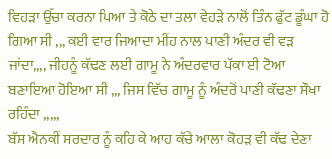ਵਿਹੜਾ ਉੱਚਾ ਕਰਨਾ ਪਿਆ ਤੇ ਕੋਠੇ ਦਾ ਤਲਾ ਵੇਹੜੇ ਨਾਲੋਂ ਤਿੰਨ ਫੁੱਟ ਡੂੰਘਾ ਹੋ ਗਿਆ ਸੀ ,,, ਕਈ ਵਾਰ ਜਿਆਦਾ ਮੀਂਹ ਨਾਲ ਪਾਣੀ ਅੰਦਰ ਵੀ ਵੜ ਜਾਂਦਾ,,,, ਜੀਹਨੂੰ ਕੱਢਣ ਲਈ ਗਾਮੂ ਨੇ ਅੰਦਰਵਾਰ ਪੱਕਾ ਈ ਟੋਆ ਬਣਾਇਆ ਹੋਇਆ ਸੀ ,,, ਜਿਸ ਵਿੱਚ ਗਾਮੂ ਨੂੰ ਅੰਦਰੋਂ ਪਾਣੀ ਕੱਢਣਾ ਸੌਖਾ ਰਹਿੰਦਾ ,,,,,
ਬੱਸ ਐਨਕੀਂ ਸਰਦਾਰ ਨੂੰ ਕਹਿ ਕੇ ਆਹ ਕੱਚੇ ਆਲਾ ਕੋਹੜ ਵੀ ਕੱਢ ਦੇਣਾ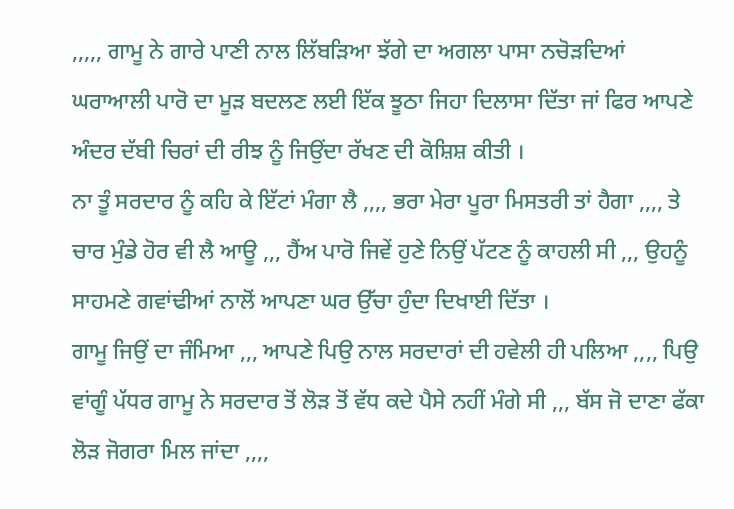,,,,, ਗਾਮੂ ਨੇ ਗਾਰੇ ਪਾਣੀ ਨਾਲ ਲਿੱਬੜਿਆ ਝੱਗੇ ਦਾ ਅਗਲਾ ਪਾਸਾ ਨਚੋੜਦਿਆਂ ਘਰਾਆਲੀ ਪਾਰੋ ਦਾ ਮੂੜ ਬਦਲਣ ਲਈ ਇੱਕ ਝੂਠਾ ਜਿਹਾ ਦਿਲਾਸਾ ਦਿੱਤਾ ਜਾਂ ਫਿਰ ਆਪਣੇ ਅੰਦਰ ਦੱਬੀ ਚਿਰਾਂ ਦੀ ਰੀਝ ਨੂੰ ਜਿਉਂਦਾ ਰੱਖਣ ਦੀ ਕੋਸ਼ਿਸ਼ ਕੀਤੀ ।
ਨਾ ਤੂੰ ਸਰਦਾਰ ਨੂੰ ਕਹਿ ਕੇ ਇੱਟਾਂ ਮੰਗਾ ਲੈ ,,,, ਭਰਾ ਮੇਰਾ ਪੂਰਾ ਮਿਸਤਰੀ ਤਾਂ ਹੈਗਾ ,,,, ਤੇ ਚਾਰ ਮੁੰਡੇ ਹੋਰ ਵੀ ਲੈ ਆਊ ,,, ਹੈਂਅ ਪਾਰੋ ਜਿਵੇਂ ਹੁਣੇ ਨਿਉਂ ਪੱਟਣ ਨੂੰ ਕਾਹਲੀ ਸੀ ,,, ਉਹਨੂੰ ਸਾਹਮਣੇ ਗਵਾਂਢੀਆਂ ਨਾਲੋਂ ਆਪਣਾ ਘਰ ਉੱਚਾ ਹੁੰਦਾ ਦਿਖਾਈ ਦਿੱਤਾ ।
ਗਾਮੂ ਜਿਉਂ ਦਾ ਜੰਮਿਆ ,,, ਆਪਣੇ ਪਿਉ ਨਾਲ ਸਰਦਾਰਾਂ ਦੀ ਹਵੇਲੀ ਹੀ ਪਲਿਆ ,,,, ਪਿਉ ਵਾਂਗੂੰ ਪੱਧਰ ਗਾਮੂ ਨੇ ਸਰਦਾਰ ਤੋਂ ਲੋੜ ਤੋਂ ਵੱਧ ਕਦੇ ਪੈਸੇ ਨਹੀਂ ਮੰਗੇ ਸੀ ,,, ਬੱਸ ਜੋ ਦਾਣਾ ਫੱਕਾ ਲੋੜ ਜੋਗਰਾ ਮਿਲ ਜਾਂਦਾ ,,,,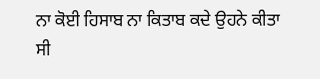ਨਾ ਕੋਈ ਹਿਸਾਬ ਨਾ ਕਿਤਾਬ ਕਦੇ ਉਹਨੇ ਕੀਤਾ ਸੀ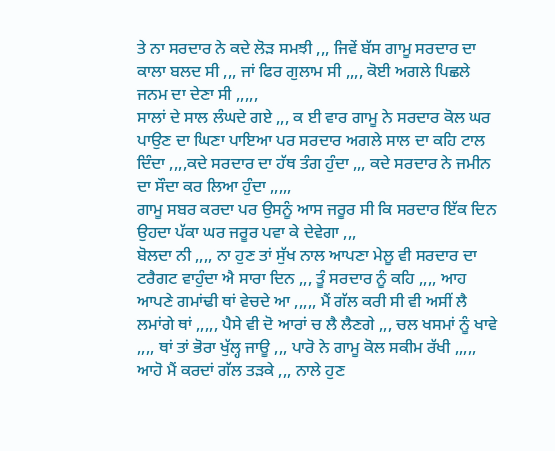ਤੇ ਨਾ ਸਰਦਾਰ ਨੇ ਕਦੇ ਲੋੜ ਸਮਝੀ ,,, ਜਿਵੇਂ ਬੱਸ ਗਾਮੂ ਸਰਦਾਰ ਦਾ ਕਾਲਾ ਬਲਦ ਸੀ ,,, ਜਾਂ ਫਿਰ ਗੁਲਾਮ ਸੀ ,,,, ਕੋਈ ਅਗਲੇ ਪਿਛਲੇ ਜਨਮ ਦਾ ਦੇਣਾ ਸੀ ,,,,,
ਸਾਲਾਂ ਦੇ ਸਾਲ ਲੰਘਦੇ ਗਏ ,,, ਕ ਈ ਵਾਰ ਗਾਮੂ ਨੇ ਸਰਦਾਰ ਕੋਲ ਘਰ ਪਾਉਣ ਦਾ ਘਿਣਾ ਪਾਇਆ ਪਰ ਸਰਦਾਰ ਅਗਲੇ ਸਾਲ ਦਾ ਕਹਿ ਟਾਲ ਦਿੰਦਾ ,,,,ਕਦੇ ਸਰਦਾਰ ਦਾ ਹੱਥ ਤੰਗ ਹੁੰਦਾ ,,, ਕਦੇ ਸਰਦਾਰ ਨੇ ਜਮੀਨ ਦਾ ਸੌਦਾ ਕਰ ਲਿਆ ਹੁੰਦਾ ,,,,,
ਗਾਮੂ ਸਬਰ ਕਰਦਾ ਪਰ ਉਸਨੂੰ ਆਸ ਜਰੂਰ ਸੀ ਕਿ ਸਰਦਾਰ ਇੱਕ ਦਿਨ ਉਹਦਾ ਪੱਕਾ ਘਰ ਜਰੂਰ ਪਵਾ ਕੇ ਦੇਵੇਗਾ ,,,
ਬੋਲਦਾ ਨੀ ,,,, ਨਾ ਹੁਣ ਤਾਂ ਸੁੱਖ ਨਾਲ ਆਪਣਾ ਮੇਲੂ ਵੀ ਸਰਦਾਰ ਦਾ ਟਰੈਗਟ ਵਾਹੁੰਦਾ ਐ ਸਾਰਾ ਦਿਨ ,,, ਤੂੰ ਸਰਦਾਰ ਨੂੰ ਕਹਿ ,,,, ਆਹ ਆਪਣੇ ਗਮਾਂਢੀ ਥਾਂ ਵੇਚਦੇ ਆ ,,,,, ਮੈਂ ਗੱਲ ਕਰੀ ਸੀ ਵੀ ਅਸੀਂ ਲੈ ਲਮਾਂਗੇ ਥਾਂ ,,,,, ਪੈਸੇ ਵੀ ਦੋ ਆਰਾਂ ਚ ਲੈ ਲੈਣਗੇ ,,, ਚਲ ਖਸਮਾਂ ਨੂੰ ਖਾਵੇ ,,,, ਥਾਂ ਤਾਂ ਭੋਰਾ ਖੁੱਲ੍ਹ ਜਾਊ ,,, ਪਾਰੋ ਨੇ ਗਾਮੂ ਕੋਲ ਸਕੀਮ ਰੱਖੀ ,,,,,
ਆਹੋ ਮੈਂ ਕਰਦਾਂ ਗੱਲ ਤੜਕੇ ,,, ਨਾਲੇ ਹੁਣ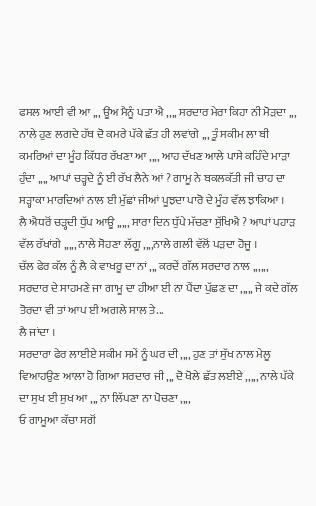ਫਸਲ ਆਈ ਵੀ ਆ ,,, ਊਂਅ ਮੈਨੂੰ ਪਤਾ ਐ ,,,, ਸਰਦਾਰ ਮੇਰਾ ਕਿਹਾ ਨੀ ਮੋੜਦਾ ,,, ਨਾਲੇ ਹੁਣ ਲਗਦੇ ਹੱਥ ਦੋ ਕਮਰੇ ਪੱਕੇ ਛੱਤ ਹੀ ਲਵਾਂਗੇ ,,, ਤੂੰ ਸਕੀਮ ਲਾ ਬੀ ਕਮਰਿਆਂ ਦਾ ਮੂੰਹ ਕਿੱਧਰ ਰੱਖਣਾ ਆ ,,,, ਆਹ ਦੱਖਣ ਆਲੇ ਪਾਸੇ ਕਹਿੰਦੇ ਮਾੜਾ ਹੁੰਦਾ ,,,, ਆਪਾਂ ਚੜ੍ਹਦੇ ਨੂੰ ਈ ਰੱਖ ਲੈਨੇ ਆਂ ? ਗਾਮੂ ਨੇ ਬਕਲਕੱਤੀ ਜੀ ਚਾਹ ਦਾ ਸੜ੍ਹਾਕਾ ਮਾਰਦਿਆਂ ਨਾਲ ਈ ਮੁੱਛਾਂ ਜੀਆਂ ਪੂਝਦਾ ਪਾਰੋ ਦੇ ਮੂੰਹ ਵੱਲ ਝਾਕਿਆ ।
ਲੈ ਐਧਰੋਂ ਚੜ੍ਹਦੀ ਧੁੱਪ ਆਊ ,,,,, ਸਾਰਾ ਦਿਨ ਧੁੱਪੇ ਮੱਚਣਾ ਸੁੱਖਿਐ ? ਆਪਾਂ ਪਹਾੜ ਵੱਲ ਰੱਖਾਂਗੇ ,,,,, ਨਾਲੇ ਸੋਹਣਾ ਲੱਗੂ ,,,,ਨਾਲੇ ਗਲੀ ਵੱਲੋਂ ਪੜਦਾ ਹੋਜੂ ।
ਚੱਲ ਫੇਰ ਕੱਲ ਨੂੰ ਲੈ ਕੇ ਵਾਖਰੂ ਦਾ ਨਾਂ ,,, ਕਰਦੇਂ ਗੱਲ ਸਰਦਾਰ ਨਾਲ ,,,,,,
ਸਰਦਾਰ ਦੇ ਸਾਹਮਣੇ ਜਾ ਗਾਮੂ ਦਾ ਹੀਆ ਈ ਨਾ ਪੈਂਦਾ ਪੁੱਛਣ ਦਾ ,,,,, ਜੇ ਕਦੇ ਗੱਲ ਤੋਰਦਾ ਵੀ ਤਾਂ ਆਪ ਈ ਅਗਲੇ ਸਾਲ ਤੇ...
ਲੈ ਜਾਂਦਾ ।
ਸਰਦਾਰਾ ਫੇਰ ਲਾਈਏ ਸਕੀਮ ਸਮੇਂ ਨੂੰ ਘਰ ਦੀ ,,,, ਹੁਣ ਤਾਂ ਸੁੱਖ ਨਾਲ ਮੇਲੂ ਵਿਆਹਉਣ ਆਲਾ ਹੋ ਗਿਆ ਸਰਦਾਰ ਜੀ ,,, ਦੋ ਖੋਲੇ ਛੱਤ ਲਈਏ ,,,,, ਨਾਲੇ ਪੱਕੇ ਦਾ ਸੁਖ ਈ ਸੁਖ ਆ ,,, ਨਾ ਲਿੱਪਣਾ ਨਾ ਪੋਚਣਾ ,,,,
ਓ ਗਾਮੂਆ ਕੱਚਾ ਸਗੋਂ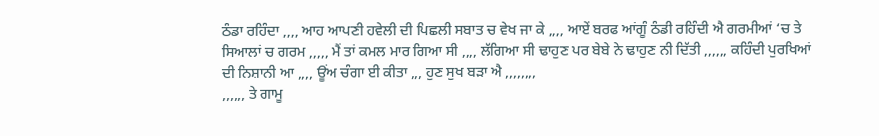ਠੰਡਾ ਰਹਿੰਦਾ ,,,, ਆਹ ਆਪਣੀ ਹਵੇਲੀ ਦੀ ਪਿਛਲੀ ਸਬਾਤ ਚ ਵੇਖ ਜਾ ਕੇ ,,,, ਆਏਂ ਬਰਫ ਆਂਗੂੰ ਠੰਡੀ ਰਹਿੰਦੀ ਐ ਗਰਮੀਆਂ ‘ਚ ਤੇ ਸਿਆਲਾਂ ਚ ਗਰਮ ,,,,, ਮੈਂ ਤਾਂ ਕਮਲ ਮਾਰ ਗਿਆ ਸੀ ,,,, ਲੱਗਿਆ ਸੀ ਢਾਹੁਣ ਪਰ ਬੇਬੇ ਨੇ ਢਾਹੁਣ ਨੀ ਦਿੱਤੀ ,,,,,, ਕਹਿੰਦੀ ਪੁਰਖਿਆਂ ਦੀ ਨਿਸ਼ਾਨੀ ਆ ,,,, ਊਂਅ ਚੰਗਾ ਈ ਕੀਤਾ ,,, ਹੁਣ ਸੁਖ ਬੜਾ ਐ ,,,,,,,,
,,,,,, ਤੇ ਗਾਮੂ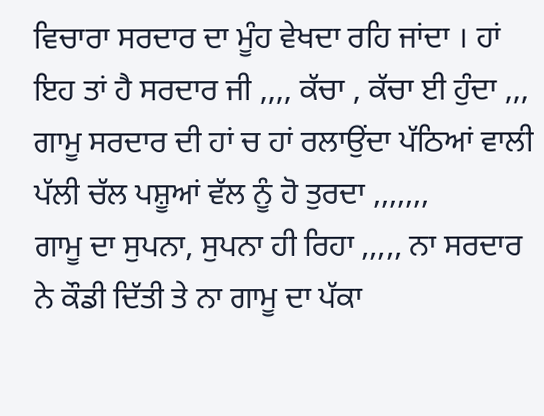ਵਿਚਾਰਾ ਸਰਦਾਰ ਦਾ ਮੂੰਹ ਵੇਖਦਾ ਰਹਿ ਜਾਂਦਾ । ਹਾਂ ਇਹ ਤਾਂ ਹੈ ਸਰਦਾਰ ਜੀ ,,,, ਕੱਚਾ , ਕੱਚਾ ਈ ਹੁੰਦਾ ,,, ਗਾਮੂ ਸਰਦਾਰ ਦੀ ਹਾਂ ਚ ਹਾਂ ਰਲਾਉਂਦਾ ਪੱਠਿਆਂ ਵਾਲੀ ਪੱਲੀ ਚੱਲ ਪਸ਼ੂਆਂ ਵੱਲ ਨੂੰ ਹੋ ਤੁਰਦਾ ,,,,,,,
ਗਾਮੂ ਦਾ ਸੁਪਨਾ, ਸੁਪਨਾ ਹੀ ਰਿਹਾ ,,,,, ਨਾ ਸਰਦਾਰ ਨੇ ਕੌਡੀ ਦਿੱਤੀ ਤੇ ਨਾ ਗਾਮੂ ਦਾ ਪੱਕਾ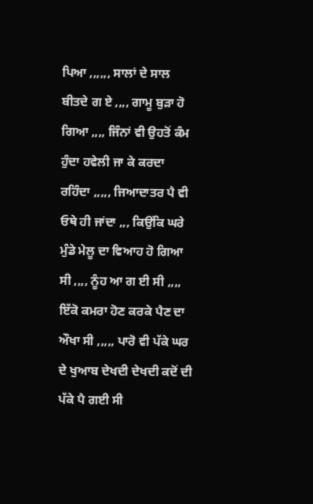ਪਿਆ ,,,,,, ਸਾਲਾਂ ਦੇ ਸਾਲ ਬੀਤਦੇ ਗ ਏ ,,,, ਗਾਮੂ ਬੁੜਾ ਹੋ ਗਿਆ ,,,, ਜਿੰਨਾਂ ਵੀ ਉਹਤੋਂ ਕੰਮ ਹੁੰਦਾ ਹਵੇਲੀ ਜਾ ਕੇ ਕਰਦਾ ਰਹਿੰਦਾ ,,,,, ਜਿਆਦਾਤਰ ਪੈ ਵੀ ਓਥੇ ਹੀ ਜਾਂਦਾ ,,, ਕਿਉਂਕਿ ਘਰੇ ਮੁੰਡੇ ਮੇਲੂ ਦਾ ਵਿਆਹ ਹੋ ਗਿਆ ਸੀ ,,,, ਨੂੰਹ ਆ ਗ ਈ ਸੀ ,,,, ਇੱਕੋ ਕਮਰਾ ਹੋਣ ਕਰਕੇ ਪੈਣ ਦਾ ਔਖਾ ਸੀ ,,,,, ਪਾਰੋ ਵੀ ਪੱਕੇ ਘਰ ਦੇ ਖੁਆਬ ਦੇਖਦੀ ਦੇਖਦੀ ਕਦੋਂ ਦੀ ਪੱਕੇ ਪੈ ਗਈ ਸੀ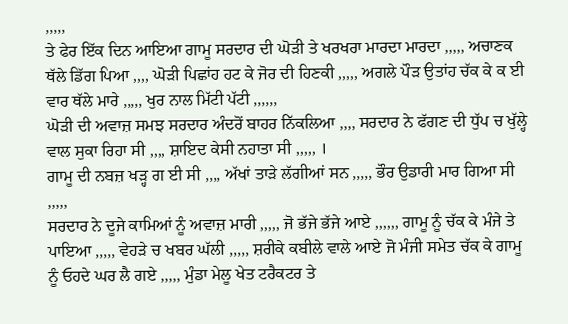,,,,,
ਤੇ ਫੇਰ ਇੱਕ ਦਿਨ ਆਇਆ ਗਾਮੂ ਸਰਦਾਰ ਦੀ ਘੋੜੀ ਤੇ ਖਰਖਰਾ ਮਾਰਦਾ ਮਾਰਦਾ ,,,,, ਅਚਾਣਕ ਥੱਲੇ ਡਿੱਗ ਪਿਆ ,,,, ਘੋੜੀ ਪਿਛਾਂਹ ਹਟ ਕੇ ਜੋਰ ਦੀ ਹਿਣਕੀ ,,,,, ਅਗਲੇ ਪੌੜ ਉਤਾਂਹ ਚੱਕ ਕੇ ਕ ਈ ਵਾਰ ਥੱਲੇ ਮਾਰੇ ,,,,, ਖੁਰ ਨਾਲ ਮਿੱਟੀ ਪੱਟੀ ,,,,,,
ਘੋੜੀ ਦੀ ਅਵਾਜ਼ ਸਮਝ ਸਰਦਾਰ ਅੰਦਰੋਂ ਬਾਹਰ ਨਿੱਕਲਿਆ ,,,, ਸਰਦਾਰ ਨੇ ਫੱਗਣ ਦੀ ਧੁੱਪ ਚ ਖੁੱਲ੍ਹੇ ਵਾਲ ਸੁਕਾ ਰਿਹਾ ਸੀ ,,,, ਸ਼ਾਇਦ ਕੇਸੀ ਨਹਾਤਾ ਸੀ ,,,,, ।
ਗਾਮੂ ਦੀ ਨਬਜ਼ ਖੜ੍ਹ ਗ ਈ ਸੀ ,,,, ਅੱਖਾਂ ਤਾੜੇ ਲੱਗੀਆਂ ਸਨ ,,,,, ਭੌਰ ਉਡਾਰੀ ਮਾਰ ਗਿਆ ਸੀ ,,,,,
ਸਰਦਾਰ ਨੇ ਦੂਜੇ ਕਾਮਿਆਂ ਨੂੰ ਅਵਾਜ਼ ਮਾਰੀ ,,,,, ਜੋ ਭੱਜੇ ਭੱਜੇ ਆਏ ,,,,,, ਗਾਮੂ ਨੂੰ ਚੱਕ ਕੇ ਮੰਜੇ ਤੇ ਪਾਇਆ ,,,,, ਵੇਹੜੇ ਚ ਖਬਰ ਘੱਲੀ ,,,,, ਸ਼ਰੀਕੇ ਕਬੀਲੇ ਵਾਲੇ ਆਏ ਜੋ ਮੰਜੀ ਸਮੇਤ ਚੱਕ ਕੇ ਗਾਮੂ ਨੂੰ ਓਹਦੇ ਘਰ ਲੈ ਗਏ ,,,,, ਮੁੰਡਾ ਮੇਲੂ ਖੇਤ ਟਰੈਕਟਰ ਤੇ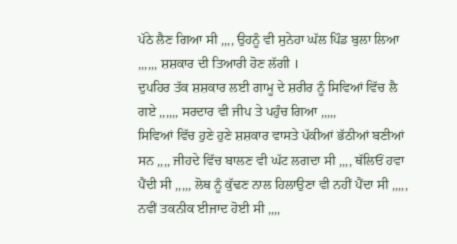ਪੱਠੇ ਲੈਣ ਗਿਆ ਸੀ ,,,, ਉਹਨੂੰ ਵੀ ਸੁਨੇਹਾ ਘੱਲ ਪਿੰਡ ਬੁਲਾ ਲਿਆ ,,,,,, ਸ਼ਸ਼ਕਾਰ ਦੀ ਤਿਆਰੀ ਹੋਣ ਲੱਗੀ ।
ਦੁਪਹਿਰ ਤੱਕ ਸ਼ਸ਼ਕਾਰ ਲਈ ਗਾਮੂ ਦੇ ਸ਼ਰੀਰ ਨੂੰ ਸਿਵਿਆਂ ਵਿੱਚ ਲੈ ਗਏ ,,,,,, ਸਰਦਾਰ ਵੀ ਜੀਪ ਤੇ ਪਹੁੰਚ ਗਿਆ ,,,,,
ਸਿਵਿਆਂ ਵਿੱਚ ਹੁਣੇ ਹੁਣੇ ਸ਼ਸ਼ਕਾਰ ਵਾਸਤੇ ਪੱਕੀਆਂ ਭੱਠੀਆਂ ਬਣੀਆਂ ਸਨ ,,,, ਜੀਹਦੇ ਵਿੱਚ ਬਾਲਣ ਵੀ ਘੱਟ ਲਗਦਾ ਸੀ ,,,, ਥੱਲਿਓਂ ਹਵਾ ਪੈਂਦੀ ਸੀ ,,,,, ਲੋਥ ਨੂੰ ਕੁੱਢਣ ਨਾਲ ਹਿਲਾਉਣਾ ਵੀ ਨਹੀਂ ਪੈਂਦਾ ਸੀ ,,,,, ਨਵੀਂ ਤਕਨੀਕ ਈਜਾਦ ਹੋਈ ਸੀ ,,,,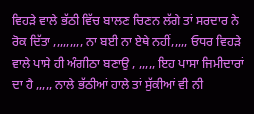ਵਿਹੜੇ ਵਾਲੇ ਭੱਠੀ ਵਿੱਚ ਬਾਲਣ ਚਿਣਨ ਲੱਗੇ ਤਾਂ ਸਰਦਾਰ ਨੇ ਰੋਕ ਦਿੱਤਾ ,,,,,,,,, ਨਾ ਬਈ ਨਾ ਏਥੇ ਨਹੀਂ,,,,, ਓਧਰ ਵਿਹੜੇ ਵਾਲੇ ਪਾਸੇ ਹੀ ਅੰਗੀਠਾ ਬਣਾਉ , ,,,,, ਇਹ ਪਾਸਾ ਜਿਮੀਦਾਰਾਂ ਦਾ ਹੈ ,,,,, ਨਾਲੇ ਭੱਠੀਆਂ ਹਾਲੇ ਤਾਂ ਸੁੱਕੀਆਂ ਵੀ ਨੀ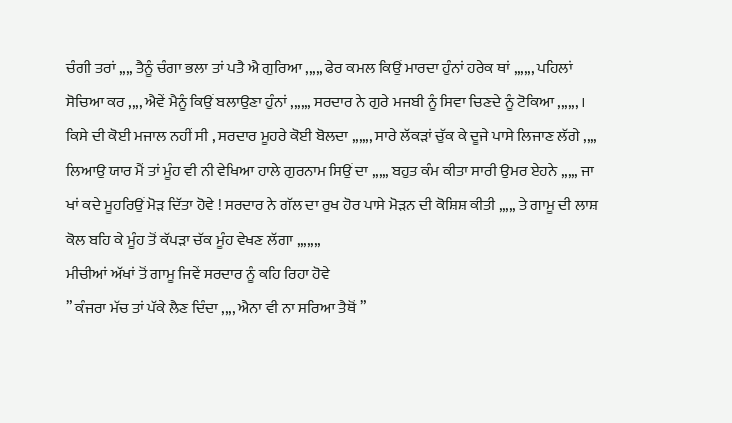ਚੰਗੀ ਤਰਾਂ ,,,, ਤੈਨੂੰ ਚੰਗਾ ਭਲਾ ਤਾਂ ਪਤੈ ਐ ਗੁਰਿਆ ,,,,, ਫੇਰ ਕਮਲ ਕਿਉਂ ਮਾਰਦਾ ਹੁੰਨਾਂ ਹਰੇਕ ਥਾਂ ,,,,,, ਪਹਿਲਾਂ ਸੋਚਿਆ ਕਰ ,,,, ਐਵੇਂ ਮੈਨੂੰ ਕਿਉਂ ਬਲਾਉਣਾ ਹੁੰਨਾਂ ,,,,,, ਸਰਦਾਰ ਨੇ ਗੁਰੇ ਮਜਬੀ ਨੂੰ ਸਿਵਾ ਚਿਣਦੇ ਨੂੰ ਟੋਕਿਆ ,,,,,, ।
ਕਿਸੇ ਦੀ ਕੋਈ ਮਜਾਲ ਨਹੀਂ ਸੀ , ਸਰਦਾਰ ਮੂਹਰੇ ਕੋਈ ਬੋਲਦਾ ,,,,,, ਸਾਰੇ ਲੱਕੜਾਂ ਚੁੱਕ ਕੇ ਦੂਜੇ ਪਾਸੇ ਲਿਜਾਣ ਲੱਗੇ ,,,,
ਲਿਆਉ ਯਾਰ ਮੈਂ ਤਾਂ ਮੂੰਹ ਵੀ ਨੀ ਵੇਖਿਆ ਹਾਲੇ ਗੁਰਨਾਮ ਸਿਉਂ ਦਾ ,,,,, ਬਹੁਤ ਕੰਮ ਕੀਤਾ ਸਾਰੀ ਉਮਰ ਏਹਨੇ ,,,,, ਜਾ ਖਾਂ ਕਦੇ ਮੂਹਰਿਉਂ ਮੋੜ ਦਿੱਤਾ ਹੋਵੇ ! ਸਰਦਾਰ ਨੇ ਗੱਲ ਦਾ ਰੁਖ ਹੋਰ ਪਾਸੇ ਮੋੜਨ ਦੀ ਕੋਸ਼ਿਸ਼ ਕੀਤੀ ,,,,, ਤੇ ਗਾਮੂ ਦੀ ਲਾਸ਼ ਕੋਲ ਬਹਿ ਕੇ ਮੂੰਹ ਤੋਂ ਕੱਪੜਾ ਚੱਕ ਮੂੰਹ ਵੇਖਣ ਲੱਗਾ ,,,,,,,
ਮੀਚੀਆਂ ਅੱਖਾਂ ਤੋਂ ਗਾਮੂ ਜਿਵੇਂ ਸਰਦਾਰ ਨੂੰ ਕਹਿ ਰਿਹਾ ਹੋਵੇ
” ਕੰਜਰਾ ਮੱਚ ਤਾਂ ਪੱਕੇ ਲੈਣ ਦਿੰਦਾ ,,,, ਐਨਾ ਵੀ ਨਾ ਸਰਿਆ ਤੈਥੋਂ ”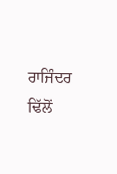ਰਾਜਿੰਦਰ ਢਿੱਲੋਂ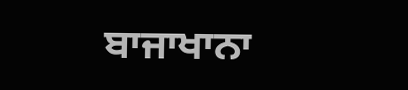ਬਾਜਾਖਾਨਾ